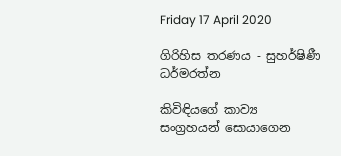Friday 17 April 2020

ගිරිහිස තරණය - සුහර්ෂිණී ධර්මරත්න

කිවිඳියගේ කාව්‍ය සංග්‍රහයන් සොයාගෙන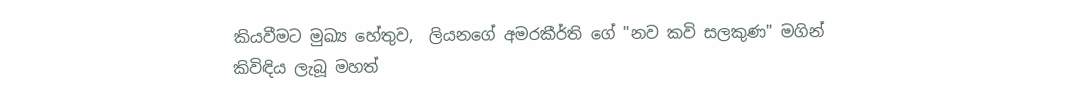කියවීමට මුඛ්‍ය හේතුව,  ලියනගේ අමරකීර්ති ගේ "නව කවි සලකුණ" මගින් කිවිඳිය ලැබූ මහත්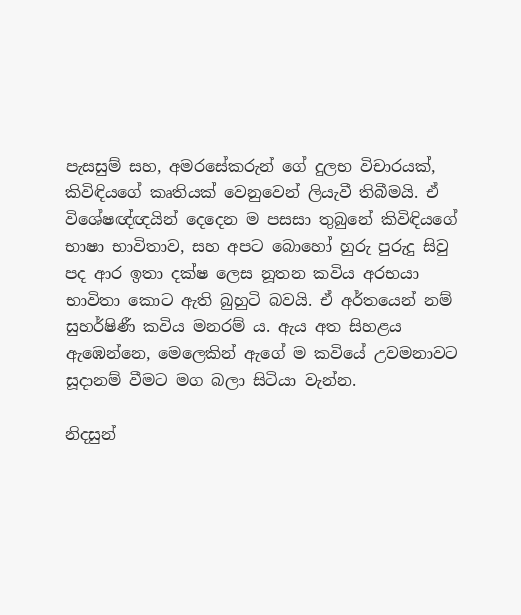පැසසුම් සහ, අමරසේකරුන් ගේ දුලභ විචාරයක්, කිවිඳියගේ කෘතියක් වෙනුවෙන් ලියැවී තිබීමයි. ඒ විශේෂඥ්ඥයින් දෙදෙන ම පසසා තුබුනේ කිවිඳියගේ භාෂා භාවිතාව, සහ අපට බොහෝ හුරු පුරුදු සිවු පද ආර ඉතා දක්ෂ ලෙස නූතන කවිය අරභයා භාවිතා කොට ඇති බුහුටි බවයි. ඒ අර්තයෙන් නම් සුහර්ෂිණී කවිය මනරම් ය. ඇය අත සිහළය ඇඹෙන්නෙ, මෙලෙකින් ඇගේ ම කවියේ උවමනාවට සූදානම් වීමට මග බලා සිටියා වැන්න.

නිදසුන්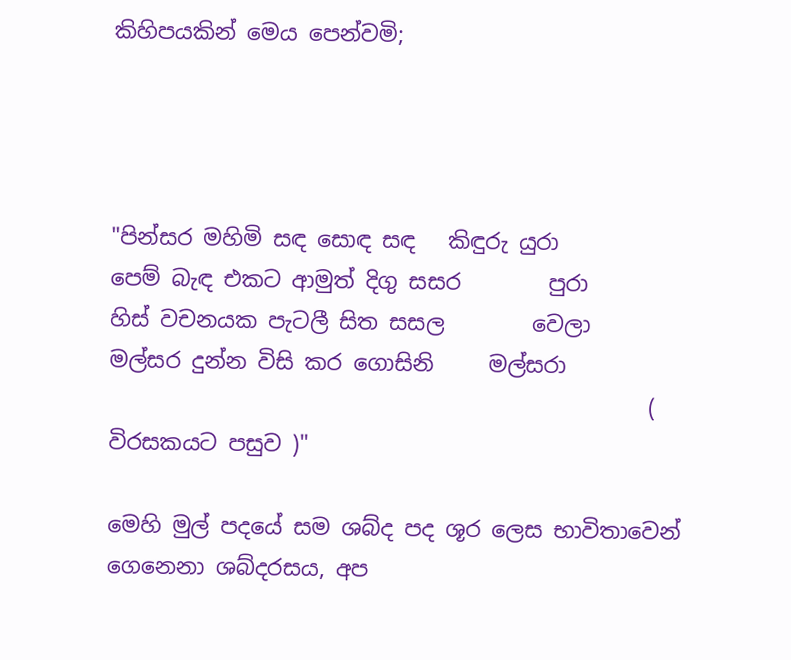කිහිපයකින් මෙය පෙන්වමි;




"පින්සර මහිමි සඳ සොඳ සඳ   කිඳුරු යුරා
පෙම් බැඳ එකට ආමුත් දිගු සසර        පුරා
හිස් වචනයක පැටලී සිත සසල        වෙලා
මල්සර දුන්න විසි කර ගොසිනි     මල්සරා
                                                 ( විරසකයට පසුව )"

මෙහි මුල් පදයේ සම ශබ්ද පද ශූර ලෙස භාවිතාවෙන් ගෙනෙනා ශබ්දරසය, අප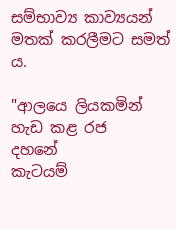සම්භාව්‍ය කාව්‍යයන් මතක් කරලීමට සමත් ය.

"ආලයෙ ලියකමින් හැඩ කළ රජ    දහනේ
කැටයම්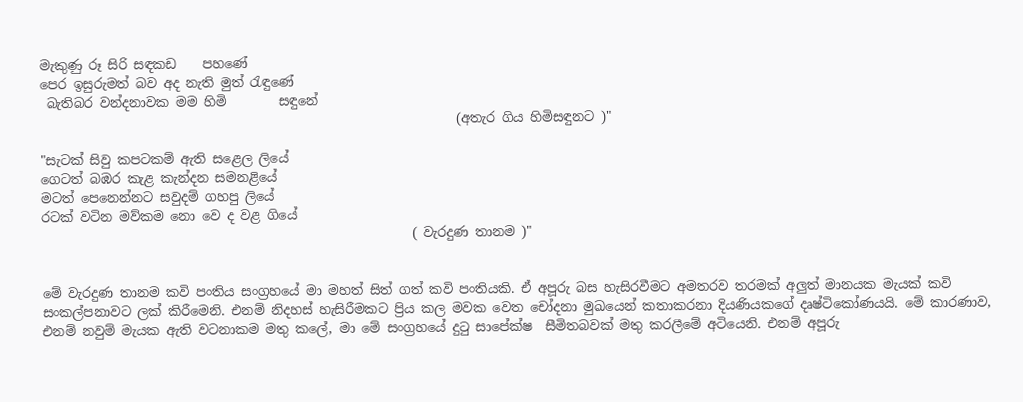මැකුණු රූ සිරි සඳකඩ    පහණේ
පෙර ඉසුරුමත් බව අද නැති මුත් රැඳුණේ
 බැතිබර වන්දනාවක මම හිමි        සඳුනේ
                                                                (අතැර ගිය හිමිසඳුනට )"

"සැටක් සිවු කපටකම් ඇති සළෙල ලියේ
ගෙටත් බඹර කැළ කැන්දන සමනළියේ
මටත් පෙනෙන්නට සවුදම් ගහපු ලියේ
රටක් වටින මව්කම නො වෙ ද වළ ගියේ
                                                         ( වැරදුණ තානම )"


මේ වැරදුණ තානම කවි පංතිය සංග්‍රහයේ මා මහත් සිත් ගත් කවි පංතියකි. ඒ අපූරු බස හැසිරවීමට අමතරව තරමක් අලුත් මානයක මැයක් කවි සංකල්පනාවට ලක් කිරීමෙනි. එනම් නිදහස් හැසිරීමකට ප්‍රිය කල මවක වෙත චෝදනා මුඛයෙන් කතාකරනා දියණියකගේ දෘෂ්ටිකෝණයයි. මේ කාරණාව, එනම් නවුම් මැයක ඇති වටනාකම මතු කලේ, මා මේ සංග්‍රහයේ දුටු සාපේක්ෂ  සීමිතබවක් මතු කරලීමේ අටියෙනි. එනම් අපූරු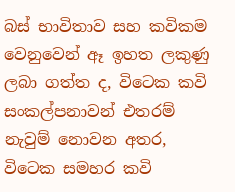බස් භාවිතාව සහ කවිකම වෙනුවෙන් ඈ ඉහත ලකුණු ලබා ගත්ත ද, විටෙක කවි සංකල්පනාවන් එතරම් නැවුම් නොවන අතර, විටෙක සමහර කවි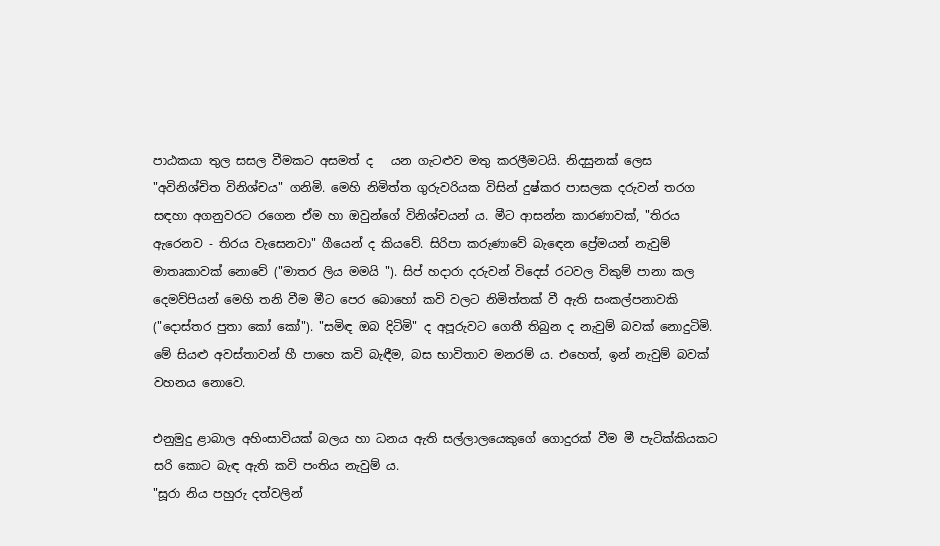පාඨකයා තුල සසල වීමකට අසමත් ද   යන ගැටළුව මතු කරලීමටයි. නිදසුනක් ලෙස "අවිනිශ්චිත විනිශ්චය" ගනිමි. මෙහි නිමිත්ත ගුරුවරියක විසින් දුෂ්කර පාසලක දරුවන් තරග සඳහා අගනුවරට රගෙන ඒම හා ඔවුන්ගේ විනිශ්චයන් ය. මීට ආසන්න කාරණාවක්, "තිරය ඇරෙනව - තිරය වැසෙනවා" ගීයෙන් ද කියවේ. සිරිපා කරුණාවේ බැඳෙන ප්‍රේමයන් නැවුම් මාතෘකාවක් නොවේ ("මාතර ලිය මමයි "). සිප් හදාරා දරුවන් විදෙස් රටවල විකුම් පානා කල දෙමව්පියන් මෙහි තනි වීම මීට පෙර බොහෝ කවි වලට නිමිත්තක් වී ඇති සංකල්පනාවකි ("දොස්තර පුතා කෝ කෝ"). "සමිඳ ඔබ දිටිමි" ද අපූරුවට ගෙතී තිබුන ද නැවුම් බවක් නොදුටිමි. මේ සියළු අවස්තාවන් හී පාහෙ කවි බැඳීම, බස භාවිතාව මනරම් ය. එහෙත්, ඉන් නැවුම් බවක් වහනය නොවෙ.

එනුමුදු ළාබාල අහිංසාවියක් බලය හා ධනය ඇති සල්ලාලයෙකුගේ ගොදුරක් වීම මී පැටික්කියකට සරි කොට බැඳ ඇති කවි පංතිය නැවුම් ය.
"සූරා නිය පහුරු දත්වලින්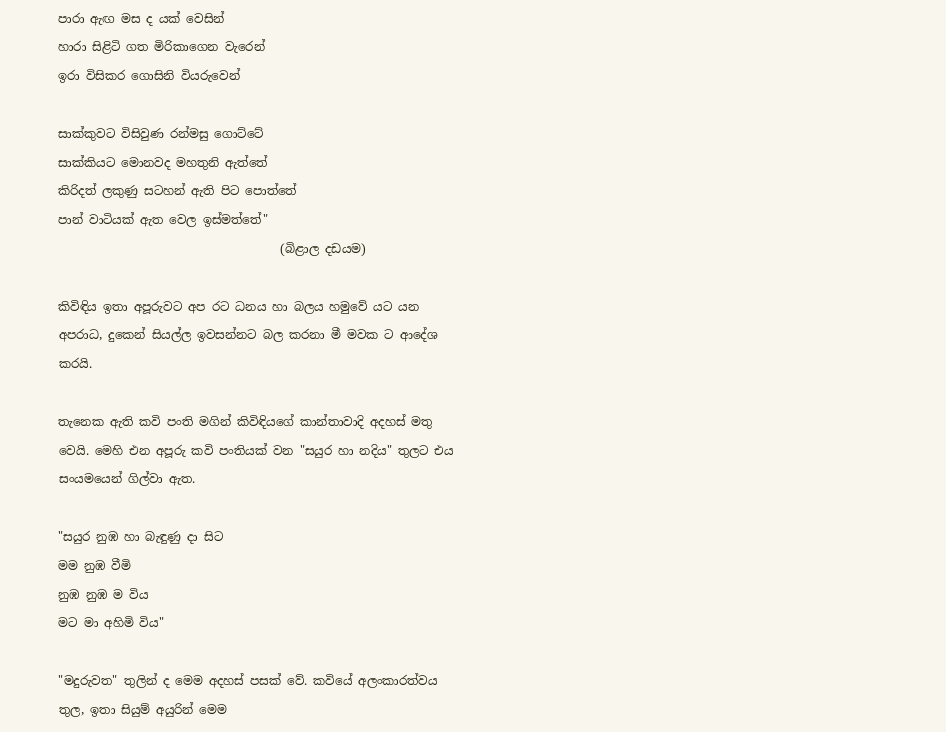පාරා ඇඟ මස ද යක් වෙසින්
හාරා සිළිටි ගත මිරිකාගෙන වැරෙන්
ඉරා විසිකර ගොසිනි වියරුවෙන්

සාක්කුවට විසිවුණ රන්මසු ගොට්ටේ
සාක්කියට මොනවද මහතුනි ඇත්තේ
කිරිදත් ලකුණු සටහන් ඇති පිට පොත්තේ
පාන් වාටියක් ඇත වෙල ඉස්මත්තේ"
                                     (බිළාල දඩයම)

කිවිඳිය ඉතා අපූරුවට අප රට ධනය හා බලය හමුවේ යට යන අපරාධ, දුකෙන් සියල්ල ඉවසන්නට බල කරනා මී මවක ට ආදේශ කරයි.

තැනෙක ඇති කවි පංති මගින් කිවිඳියගේ කාන්තාවාදි අදහස් මතු වෙයි. මෙහි එන අපූරු කවි පංතියක් වන "සයුර හා නදිය" තුලට එය සං‍යමයෙන් ගිල්වා ඇත.

"සයුර නුඹ හා බැඳුණු දා සිට
මම නුඹ වීමි
නුඹ නුඹ ම විය
මට මා අහිමි විය"

"මදුරුවත" තුලින් ද මෙම අදහස් පසක් වේ. කවියේ අලංකාරත්වය තුල, ඉතා සියුම් අයුරින් මෙම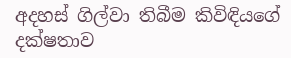අදහස් ගිල්වා තිබීම කිවිඳියගේ දක්ෂතාව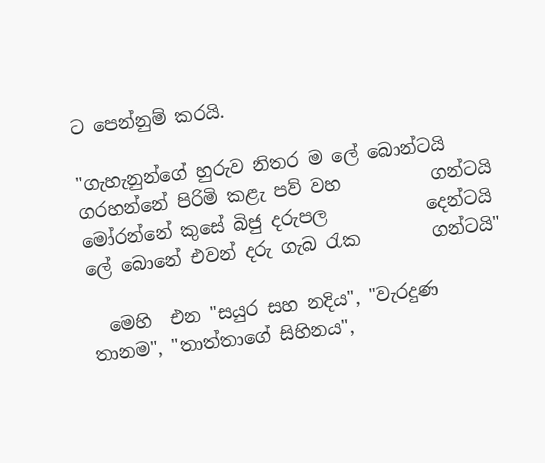ට පෙන්නුම් කරයි.

"ගැහැනුන්ගේ හුරුව නිතර ම ලේ බොන්ටයි
ගරහන්නේ පිරිමි කළැ පව් වහ          ගන්ටයි
මෝරන්නේ කුසේ බිජු දරුපල           දෙන්ටයි
ලේ බොනේ එවන් දරු ගැබ රැක        ගන්ටයි"

  මෙහි  එන "සයුර සහ නදිය", "වැරදුණ තානම", "තාත්තාගේ සිහිනය",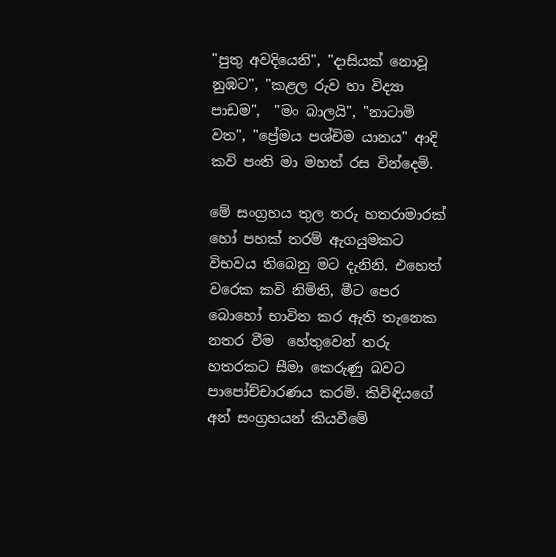"පුතු අවදියෙනි", "දාසියක් නොවූ නුඹට", "කළල රුව හා විද්‍යා පාඩම",  "මං බාලයි", "නාටාමි වත", "ප්‍රේමය පශ්චිම යානය" ආදි කවි පංති මා මහත් රස වින්දෙමි.

මේ සංග්‍රහය තුල තරු හතරාමාරක් හෝ පහක් තරම් ඇගයුමකට විභවය තිබෙනු මට දැනිනි. එහෙත් වරෙක කවි නිමිති, මීට පෙර බොහෝ භාවිත කර ඇති තැනෙක නතර වීම  හේතුවෙන් තරු හතරකට සීමා කෙරුණු බවට පාපෝච්චාරණය කරමි. කිවිඳියගේ අන් සංග්‍රහයන් කියවීමේ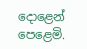දොළෙන් පෙළෙමි.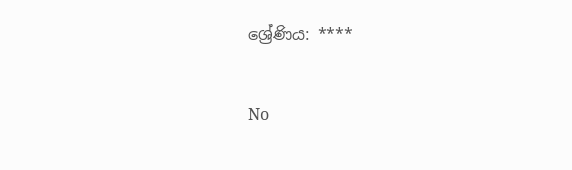ශ්‍රේණිය: ****


No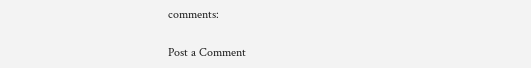comments:

Post a Comment